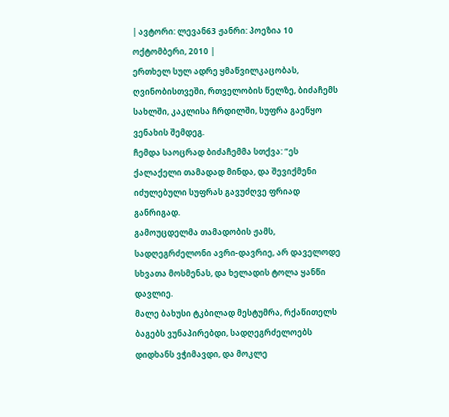| ავტორი: ლევან63 ჟანრი: პოეზია 10 ოქტომბერი, 2010 |
ერთხელ სულ ადრე ყმაწვილკაცობას, ღვინობისთვეში, რთველობის წელზე, ბიძაჩემს სახლში, კაკლისა ჩრდილში, სუფრა გაეწყო ვენახის შემდეგ.
ჩემდა საოცრად ბიძაჩემმა სთქვა: “ეს ქალაქელი თამადად მინდა, და შევიქმენი იძულებული სუფრას გავუძღვე ფრიად განრიგად.
გამოუცდელმა თამადობის ჟამს, სადღეგრძელონი ავრი-დავრიე, არ დაველოდე სხვათა მოსმენას, და ხელადის ტოლა ყანწი დავლიე.
მალე ბახუსი ტკბილად მესტუმრა, რქაწითელს ბაგებს ვუნაპირებდი, სადღეგრძელოებს დიდხანს ვჭიმავდი, და მოკლე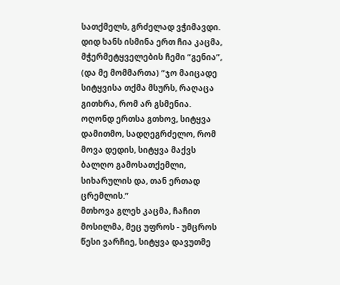სათქმელს, გრძელად ვჭიმავდი.
დიდ ხანს ისმინა ერთ ჩია კაცმა, მჭერმეტყველების ჩემი “გენია”, (და მე მომმართა) “ჯო მაიცადე სიტყვისა თქმა მსურს, რაღაცა გითხრა, რომ არ გსმენია.
ოღონდ ერთსა გთხოვ, სიტყვა დამითმო, სადღეგრძელო, რომ მოვა დედის, სიტყვა მაქვს ბალღო გამოსათქემლი, სიხარულის და, თან ერთად ცრემლის.”
მთხოვა გლეხ კაცმა, ჩაჩით მოსილმა, მეც უფროს - უმცროს წესი ვარჩიე, სიტყვა დავუთმე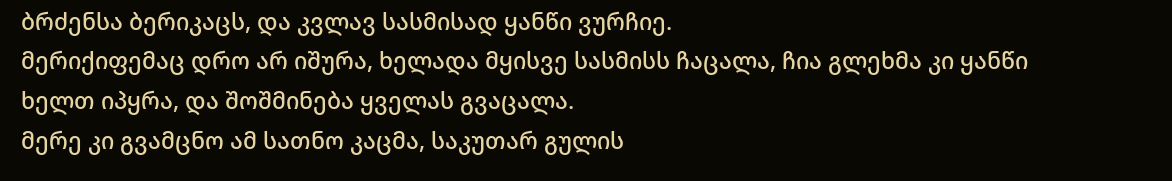ბრძენსა ბერიკაცს, და კვლავ სასმისად ყანწი ვურჩიე.
მერიქიფემაც დრო არ იშურა, ხელადა მყისვე სასმისს ჩაცალა, ჩია გლეხმა კი ყანწი ხელთ იპყრა, და შოშმინება ყველას გვაცალა.
მერე კი გვამცნო ამ სათნო კაცმა, საკუთარ გულის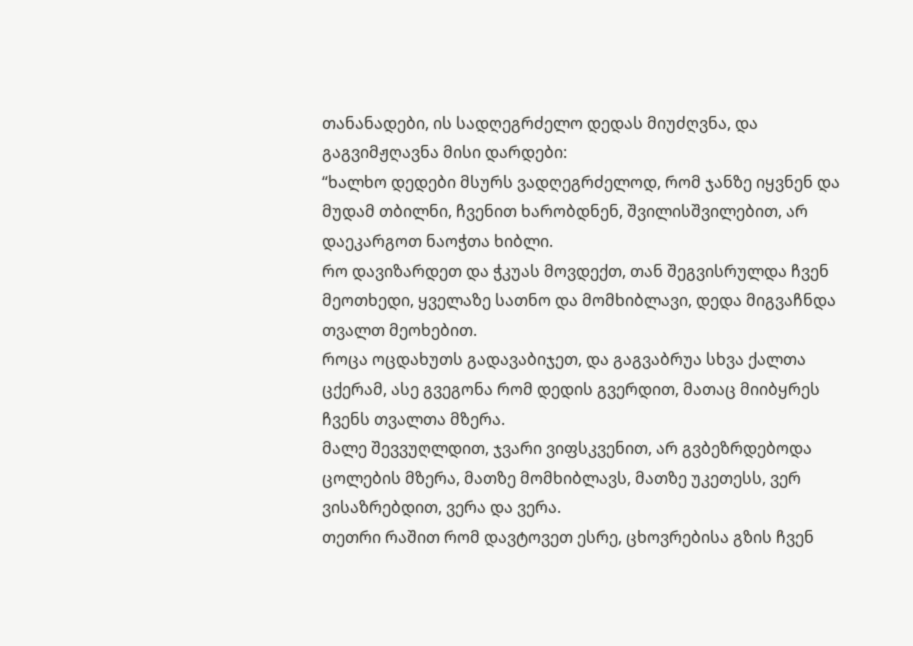თანანადები, ის სადღეგრძელო დედას მიუძღვნა, და გაგვიმჟღავნა მისი დარდები:
“ხალხო დედები მსურს ვადღეგრძელოდ, რომ ჯანზე იყვნენ და მუდამ თბილნი, ჩვენით ხარობდნენ, შვილისშვილებით, არ დაეკარგოთ ნაოჭთა ხიბლი.
რო დავიზარდეთ და ჭკუას მოვდექთ, თან შეგვისრულდა ჩვენ მეოთხედი, ყველაზე სათნო და მომხიბლავი, დედა მიგვაჩნდა თვალთ მეოხებით.
როცა ოცდახუთს გადავაბიჯეთ, და გაგვაბრუა სხვა ქალთა ცქერამ, ასე გვეგონა რომ დედის გვერდით, მათაც მიიბყრეს ჩვენს თვალთა მზერა.
მალე შევვუღლდით, ჯვარი ვიფსკვენით, არ გვბეზრდებოდა ცოლების მზერა, მათზე მომხიბლავს, მათზე უკეთესს, ვერ ვისაზრებდით, ვერა და ვერა.
თეთრი რაშით რომ დავტოვეთ ესრე, ცხოვრებისა გზის ჩვენ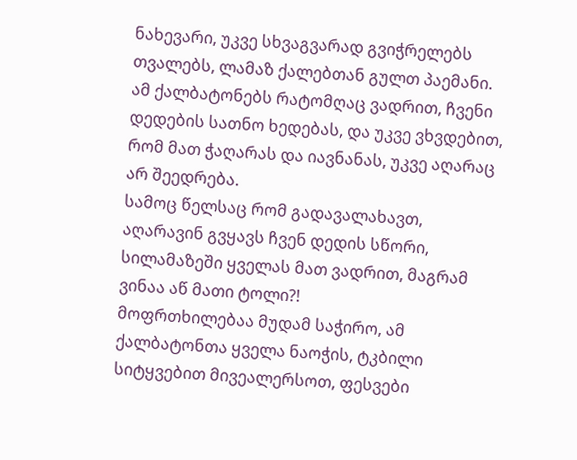ნახევარი, უკვე სხვაგვარად გვიჭრელებს თვალებს, ლამაზ ქალებთან გულთ პაემანი.
ამ ქალბატონებს რატომღაც ვადრით, ჩვენი დედების სათნო ხედებას, და უკვე ვხვდებით, რომ მათ ჭაღარას და იავნანას, უკვე აღარაც არ შეედრება.
სამოც წელსაც რომ გადავალახავთ, აღარავინ გვყავს ჩვენ დედის სწორი, სილამაზეში ყველას მათ ვადრით, მაგრამ ვინაა აწ მათი ტოლი?!
მოფრთხილებაა მუდამ საჭირო, ამ ქალბატონთა ყველა ნაოჭის, ტკბილი სიტყვებით მივეალერსოთ, ფესვები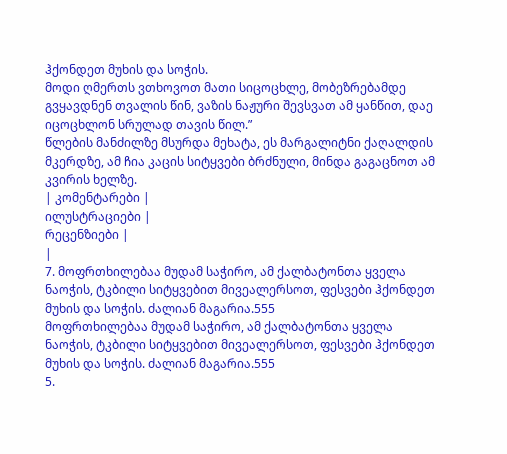ჰქონდეთ მუხის და სოჭის.
მოდი ღმერთს ვთხოვოთ მათი სიცოცხლე, მობეზრებამდე გვყავდნენ თვალის წინ, ვაზის ნაჟური შევსვათ ამ ყანწით, დაე იცოცხლონ სრულად თავის წილ.”
წლების მანძილზე მსურდა მეხატა, ეს მარგალიტნი ქაღალდის მკერდზე, ამ ჩია კაცის სიტყვები ბრძნული, მინდა გაგაცნოთ ამ კვირის ხელზე.
| კომენტარები |
ილუსტრაციები |
რეცენზიები |
|
7. მოფრთხილებაა მუდამ საჭირო, ამ ქალბატონთა ყველა ნაოჭის, ტკბილი სიტყვებით მივეალერსოთ, ფესვები ჰქონდეთ მუხის და სოჭის. ძალიან მაგარია.555
მოფრთხილებაა მუდამ საჭირო, ამ ქალბატონთა ყველა ნაოჭის, ტკბილი სიტყვებით მივეალერსოთ, ფესვები ჰქონდეთ მუხის და სოჭის. ძალიან მაგარია.555
5.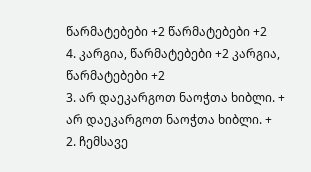წარმატებები +2 წარმატებები +2
4. კარგია, წარმატებები +2 კარგია, წარმატებები +2
3. არ დაეკარგოთ ნაოჭთა ხიბლი. + არ დაეკარგოთ ნაოჭთა ხიბლი. +
2. ჩემსავე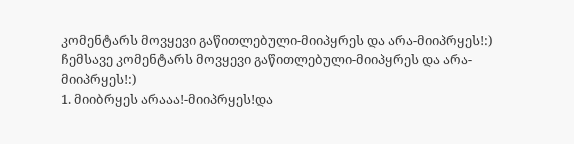კომენტარს მოვყევი გაწითლებული-მიიპყრეს და არა-მიიპრყეს!:)
ჩემსავე კომენტარს მოვყევი გაწითლებული-მიიპყრეს და არა-მიიპრყეს!:)
1. მიიბრყეს არააა!-მიიპრყეს!და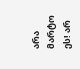არა მარტო ეს! არ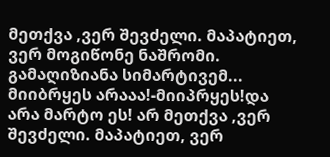მეთქვა ,ვერ შევძელი. მაპატიეთ, ვერ მოგიწონე ნაშრომი. გამაღიზიანა სიმარტივემ... მიიბრყეს არააა!-მიიპრყეს!და არა მარტო ეს! არ მეთქვა ,ვერ შევძელი. მაპატიეთ, ვერ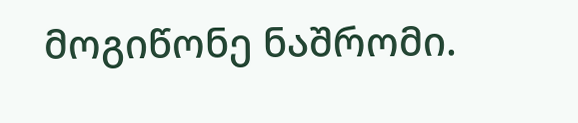მოგიწონე ნაშრომი.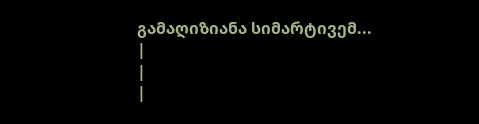გამაღიზიანა სიმარტივემ...
|
|
|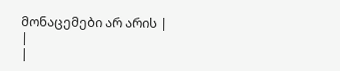მონაცემები არ არის |
|
|